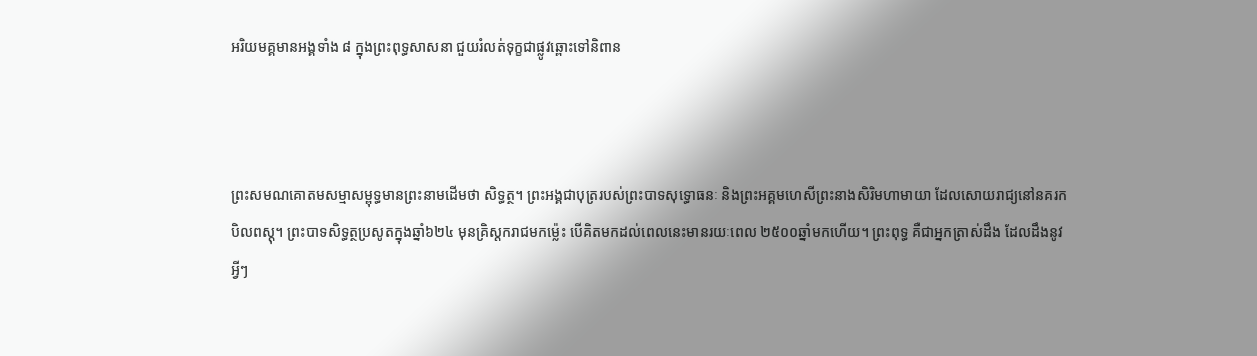អរិយមគ្គមានអង្គទាំង ៨ ក្នុងព្រះពុទ្ធសាសនា ជួយរំលត់ទុក្ខជាផ្លូវឆ្ពោះទៅនិពាន



ព្រះសមណគោតមសម្មាសម្ពុទ្ធមានព្រះនាមដើមថា សិទ្ធត្ថ។ ព្រះអង្គជាបុត្ររបស់ព្រះបាទសុទ្ធោធនៈ និងព្រះអគ្គមហេសីព្រះនាងសិរិមហាមាយា ដែលសោយរាជ្យនៅនគរកបិលពស្តុ។ ព្រះបាទសិទ្ធត្ថប្រសូតក្នុងឆ្នាំ៦២៤ មុនគ្រិស្តករាជមកម្ល៉េះ បើគិតមកដល់ពេលនេះមានរយៈពេល ២៥០០ឆ្នាំមកហើយ។ ព្រះពុទ្ធ គឺជាអ្នកត្រាស់ដឹង ដែលដឹងនូវអ្វីៗ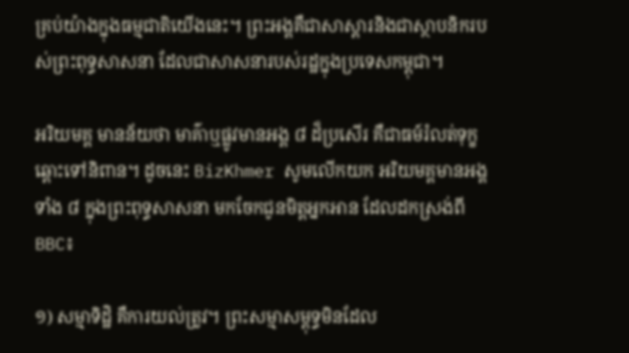គ្រប់យ៉ាងក្នុងធម្មជាតិយើងនេះ។ ព្រះអង្គគឺជាសាស្ដារនិងជាស្ថាបនិករបស់ព្រះពុទ្ធសាសនា ដែលជាសាសនារបស់រដ្ឋក្នុងប្រទេសកម្ពុជា។

អរិយមគ្គ មានន័យថា មាគ៌ាឬផ្លូវមានអង្គ ៨ ដ៏ប្រសើរ គឺជាធម៍រំលត់ទុក្ខ ឆ្ពោះទៅនិពាន។ ដូចនេះ BizKhmer សូមលើកយក អរិយមគ្គមានអង្គទាំង ៨ ក្នុងព្រះពុទ្ធសាសនា មកចែកជូនមិត្តអ្នកអាន ដែលដកស្រង់ពី BBC៖

១) សម្មាទិដ្ឋិ គឺការយល់ត្រូវ។ ព្រះសម្មាសម្ពុទ្ធមិនដែល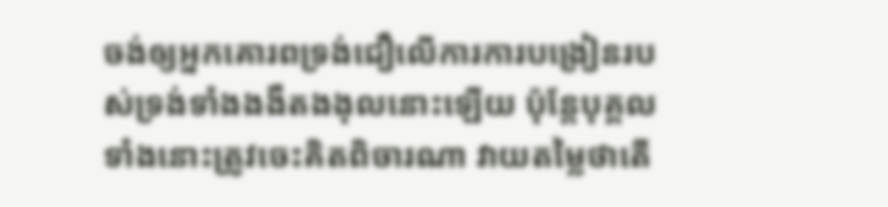ចង់ឲ្យអ្នកគោរពទ្រង់ជឿលើការការបង្រៀនរបស់ទ្រង់ទាំងងងឹតងងុលនោះឡើយ ប៉ុន្តែបុគ្គលទាំងនោះត្រូវចេះគិតពិចារណា វាយតម្លៃថាតើ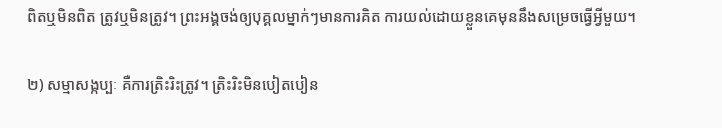ពិតឬមិនពិត ត្រូវឬមិនត្រូវ។ ព្រះអង្គចង់ឲ្យបុគ្គលម្នាក់ៗមានការគិត ការយល់ដោយខ្លួនគេមុននឹងសម្រេចធ្វើអ្វីមួយ។

២) សម្មាសង្កប្បៈ គឺការត្រិះរិះត្រូវ។ ត្រិះរិះមិនបៀតបៀន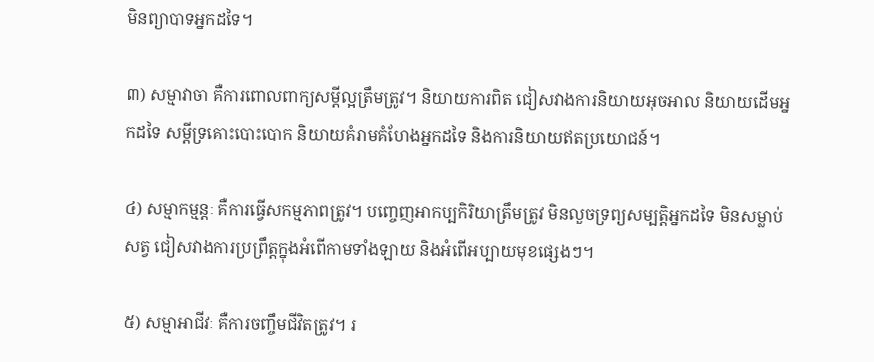មិនព្យាបាទអ្នកដទៃ។

៣) សម្មាវាចា គឺការពោលពាក្យសម្ដីល្អត្រឹមត្រូវ។ និយាយការពិត ជៀសវាងការនិយាយអុចអាល និយាយដើមអ្នកដទៃ សម្ដីទ្រគោះបោះបោក និយាយគំរាមគំហែងអ្នកដទៃ និងការនិយាយឥតប្រយោជន៍។

៤) សម្មាកម្មន្តៈ គឺការធ្វើសកម្មភាពត្រូវ។ បញ្ចេញអាកប្បកិរិយាត្រឹមត្រូវ មិនលួចទ្រព្យសម្បត្តិអ្នកដទៃ មិនសម្លាប់សត្វ ជៀសវាងការប្រព្រឹត្តក្នុងអំពើកាមទាំងឡាយ និងអំពើអប្បាយមុខផ្សេងៗ។

៥) សម្មាអាជីវៈ គឺការចញ្ចឹមជីវិតត្រូវ។ រ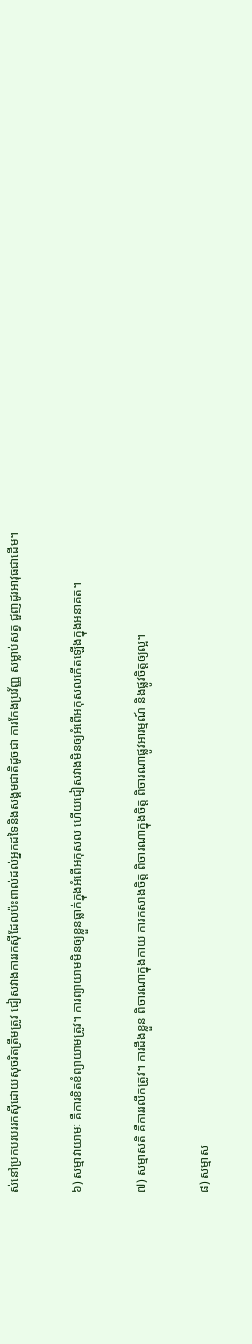ស់នៅប្រកបរបររកស៊ីដោយសុចរិតត្រឹមត្រូវ ជៀសវាងការរកស៊ីដែលប៉ះពាល់ដល់អ្នកដទៃនិងសង្គមជាតិដូចជា ការកែងប្រវ័ញ្ញ សម្លាប់សត្វ ជួញដូរអាវុធជាដើម។

៦) សម្មាវាយាមៈ គឺការខិតខំព្យាយាមត្រូវ។ ការព្យាយាមមិនឲ្យខ្លួនធ្លាក់ក្នុងអំពើអកុសល ហើយជៀសវាងមិនឲ្យអំពើអកុសលកើតឡើងក្នុងអនាគត។

៧) សម្មាសតិ គឺការរលឹកត្រូវ។ ការដឹងខ្លួន ពិចារណាក្នុងកាយ ការកសាងចិត្ត ពិចារណាក្នុងចិត្ត ពិចារណាផ្លូវអារម្មណ៍ និងផ្លូវចិត្តឲ្យល្អ។

៨) សម្មាស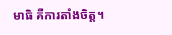មាធិ គឺការតាំងចិត្ត។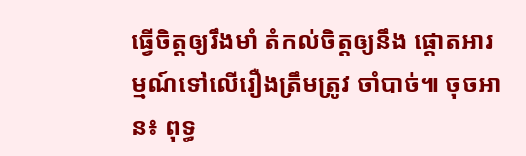ធ្វើចិត្តឲ្យរឹងមាំ តំកល់ចិត្តឲ្យនឹង ផ្ដោតអារម្មណ៍ទៅលើរឿងត្រឹមត្រូវ ចាំបាច់៕ ចុចអាន៖ ពុទ្ធ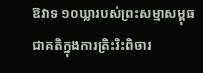ឱវាទ ១០ឃ្លារបស់ព្រះសម្មាសម្ពុធ ជាគតិក្នុងការត្រិះរិះពិចារ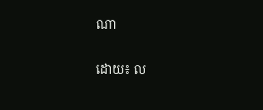ណា

ដោយ៖ ល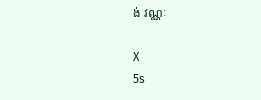ង់ វណ្ណៈ

X
5s